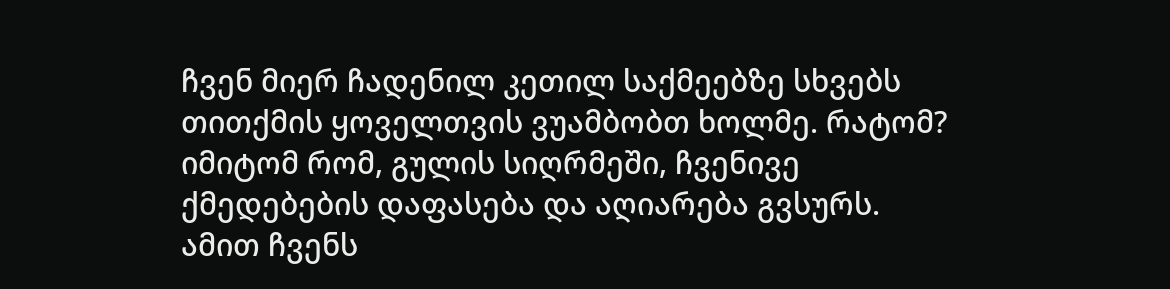ჩვენ მიერ ჩადენილ კეთილ საქმეებზე სხვებს თითქმის ყოველთვის ვუამბობთ ხოლმე. რატომ? იმიტომ რომ, გულის სიღრმეში, ჩვენივე ქმედებების დაფასება და აღიარება გვსურს. ამით ჩვენს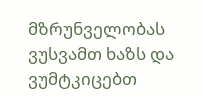მზრუნველობას ვუსვამთ ხაზს და ვუმტკიცებთ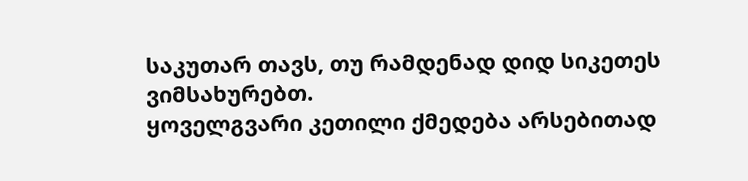საკუთარ თავს, თუ რამდენად დიდ სიკეთეს ვიმსახურებთ.
ყოველგვარი კეთილი ქმედება არსებითად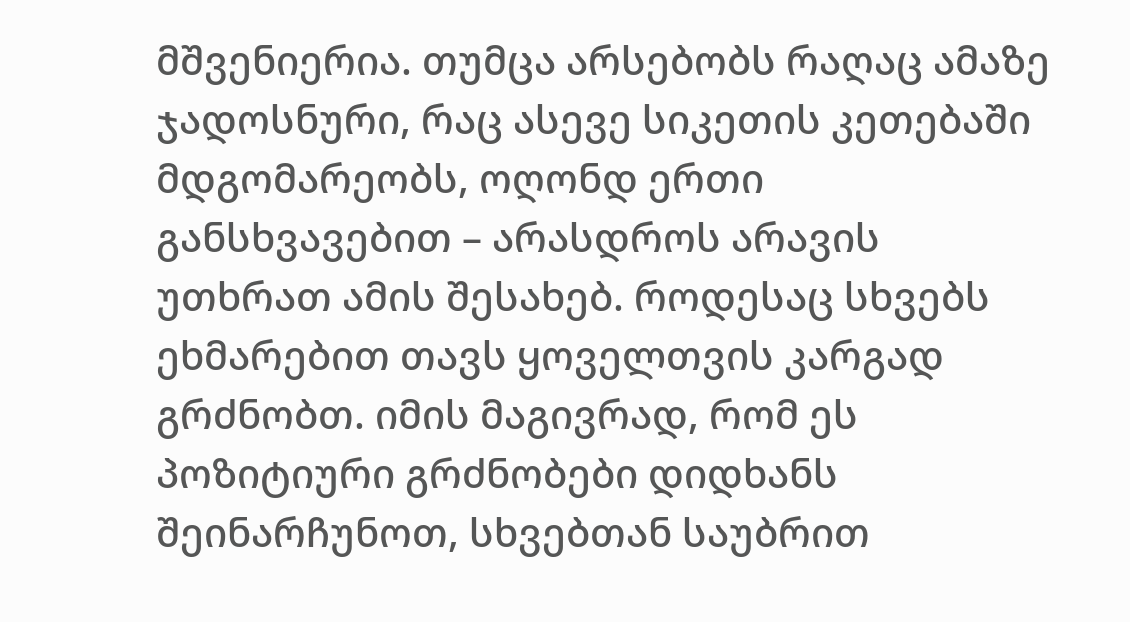მშვენიერია. თუმცა არსებობს რაღაც ამაზე ჯადოსნური, რაც ასევე სიკეთის კეთებაში მდგომარეობს, ოღონდ ერთი განსხვავებით – არასდროს არავის უთხრათ ამის შესახებ. როდესაც სხვებს ეხმარებით თავს ყოველთვის კარგად გრძნობთ. იმის მაგივრად, რომ ეს პოზიტიური გრძნობები დიდხანს შეინარჩუნოთ, სხვებთან საუბრით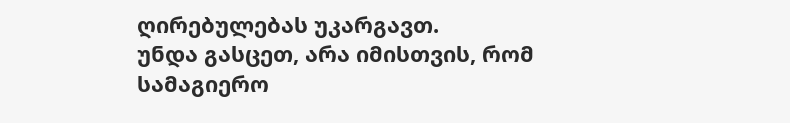ღირებულებას უკარგავთ.
უნდა გასცეთ, არა იმისთვის, რომ სამაგიერო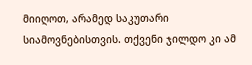მიიღოთ, არამედ საკუთარი სიამოვნებისთვის. თქვენი ჯილდო კი ამ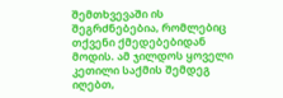შემთხვევაში ის შეგრძნებებია, რომლებიც თქვენი ქმედებებიდან მოდის. ამ ჯილდოს ყოველი კეთილი საქმის შემდეგ იღებთ,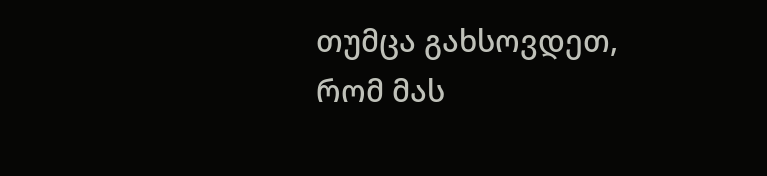თუმცა გახსოვდეთ, რომ მას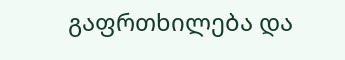გაფრთხილება და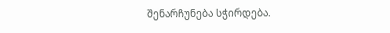შენარჩუნება სჭირდება.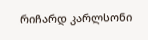რიჩარდ კარლსონი